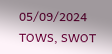05/09/2024
TOWS, SWOT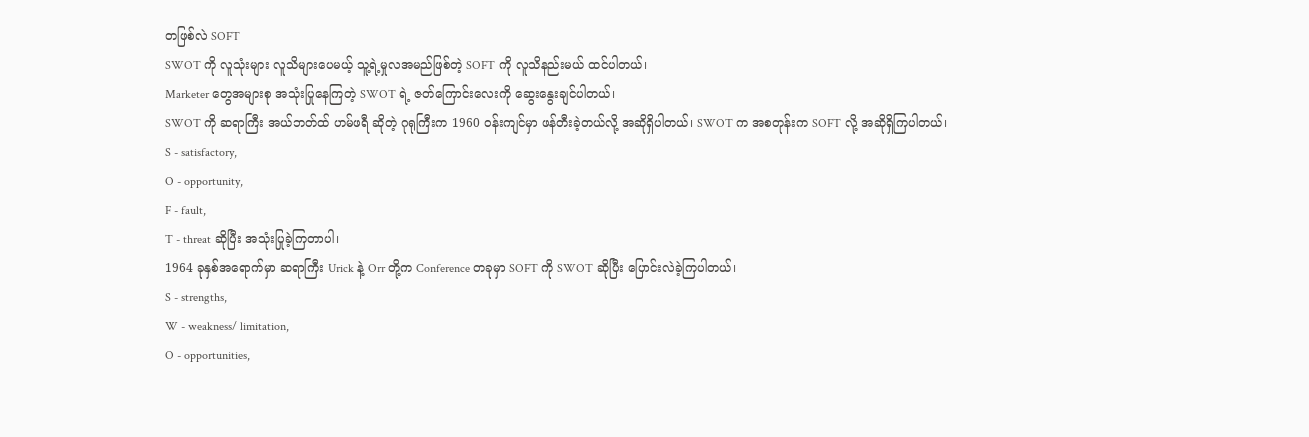တဖြစ်လဲ SOFT
SWOT ကို လူသုံးများ လူသိများပေမယ့် သူ့ရဲ့မှုလအမည်ဖြစ်တဲ့ SOFT ကို လူသိနည်းမယ် ထင်ပါတယ်၊
Marketer တွေအများစု အသုံးပြုနေကြတဲ့ SWOT ရဲ့ ဇတ်ကြောင်းလေးကို ဆွေးနွေးချင်ပါတယ်၊
SWOT ကို ဆရာကြီး အယ်ဘတ်ထ် ဟမ်ဖရီ ဆိုတဲ့ ဂုရုကြီးက 1960 ဝန်းကျင်မှာ ဖန်တီးခဲ့တယ်လို့ အဆိုရှိပါတယ်၊ SWOT က အစတုန်းက SOFT လို့ အဆိုရှိကြပါတယ်၊
S - satisfactory,
O - opportunity,
F - fault,
T - threat ဆိုပြီး အသုံးပြုခဲ့ကြတာပါ၊
1964 ခုနှစ်အရောက်မှာ ဆရာကြီး Urick နဲ့ Orr တို့က Conference တခုမှာ SOFT ကို SWOT ဆိုပြီး ပြောင်းလဲခဲ့ကြပါတယ်၊
S - strengths,
W - weakness/ limitation,
O - opportunities,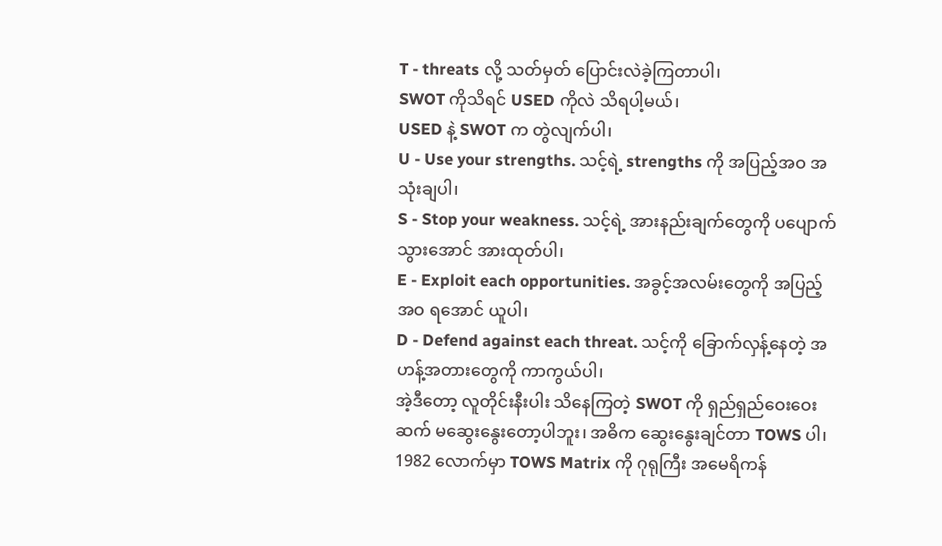T - threats လို့ သတ်မှတ် ပြောင်းလဲခဲ့ကြတာပါ၊
SWOT ကိုသိရင် USED ကိုလဲ သိရပါ့မယ်၊
USED နဲ့ SWOT က တွဲလျက်ပါ၊
U - Use your strengths. သင့်ရဲ့ strengths ကို အပြည့်အဝ အသုံးချပါ၊
S - Stop your weakness. သင့်ရဲ့ အားနည်းချက်တွေကို ပပျောက်သွားအောင် အားထုတ်ပါ၊
E - Exploit each opportunities. အခွင့်အလမ်းတွေကို အပြည့်အဝ ရအောင် ယူပါ၊
D - Defend against each threat. သင့်ကို ခြောက်လှန့်နေတဲ့ အဟန့်အတားတွေကို ကာကွယ်ပါ၊
အဲ့ဒီတော့ လူတိုင်းနီးပါး သိနေကြတဲ့ SWOT ကို ရှည်ရှည်ဝေးဝေး ဆက် မဆွေးနွေးတော့ပါဘူး၊ အဓိက ဆွေးနွေးချင်တာ TOWS ပါ၊ 1982 လောက်မှာ TOWS Matrix ကို ဂုရုကြီး အမေရိကန်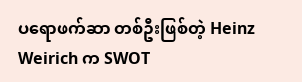ပရောဖက်ဆာ တစ်ဦးဖြစ်တဲ့ Heinz Weirich က SWOT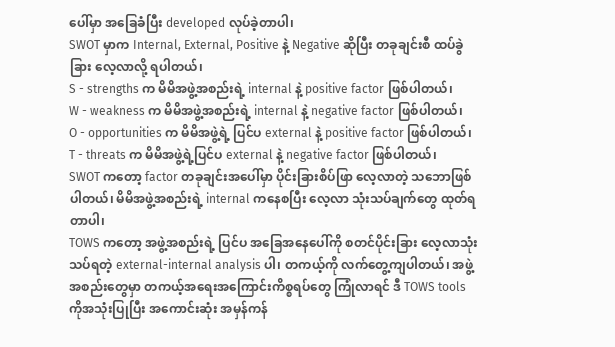ပေါ်မှာ အခြေခံပြီး developed လုပ်ခဲ့တာပါ၊
SWOT မှာက Internal, External, Positive နဲ့ Negative ဆိုပြီး တခုချင်းစီ ထပ်ခွဲခြား လေ့လာလို့ ရပါတယ်၊
S - strengths က မိမိအဖွဲ့အစည်းရဲ့ internal နဲ့ positive factor ဖြစ်ပါတယ်၊
W - weakness က မိမိအဖွဲ့အစည်းရဲ့ internal နဲ့ negative factor ဖြစ်ပါတယ်၊
O - opportunities က မိမိအဖွဲ့ရဲ့ ပြင်ပ external နဲ့ positive factor ဖြစ်ပါတယ်၊
T - threats က မိမိအဖွဲ့ရဲ့ပြင်ပ external နဲ့ negative factor ဖြစ်ပါတယ်၊
SWOT ကတော့ factor တခုချင်းအပေါ်မှာ ပိုင်းခြားစိပ်ဖြာ လေ့လာတဲ့ သဘောဖြစ်ပါတယ်၊ မိမိအဖွဲ့အစည်းရဲ့ internal ကနေစပြီး လေ့လာ သုံးသပ်ချက်တွေ ထုတ်ရတာပါ၊
TOWS ကတော့ အဖွဲ့အစည်းရဲ့ ပြင်ပ အခြေအနေပေါ်ကို စတင်ပိုင်းခြား လေ့လာသုံးသပ်ရတဲ့ external-internal analysis ပါ၊ တကယ့်ကို လက်တွေ့ကျပါတယ်၊ အဖွဲ့အစည်းတွေမှာ တကယ့်အရေးအကြောင်းကိစ္စရပ်တွေ ကြုံလာရင် ဒီ TOWS tools ကိုအသုံးပြုပြီး အကောင်းဆုံး အမှန်ကန်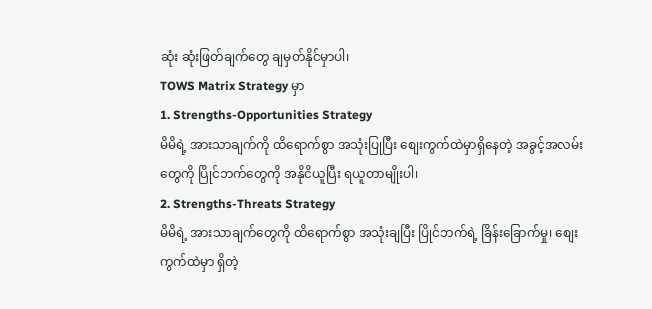ဆုံး ဆုံးဖြတ်ချက်တွေ ချမှတ်နိုင်မှာပါ၊
TOWS Matrix Strategy မှာ
1. Strengths-Opportunities Strategy
မိမိရဲ့ အားသာချက်ကို ထိရောက်စွာ အသုံးပြုပြီး စျေးကွက်ထဲမှာရှိနေတဲ့ အခွင့်အလမ်းတွေကို ပြိုင်ဘက်တွေကို အနိုငိယူပြီး ရယူတာမျိုးပါ၊
2. Strengths-Threats Strategy
မိမိရဲ့ အားသာချက်တွေကို ထိရောက်စွာ အသုံးချပြီး ပြိုင်ဘက်ရဲ့ ခြိန်းခြောက်မှု၊ စျေးကွက်ထဲမှာ ရှိတဲ့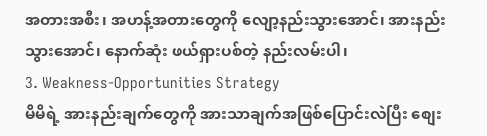အတားအစီး၊ အဟန့်အတားတွေကို လျော့နည်းသွားအောင်၊ အားနည်းသွားအောင်၊ နောက်ဆုံး ဖယ်ရှားပစ်တဲ့ နည်းလမ်းပါ၊
3. Weakness-Opportunities Strategy
မိမိရဲ့ အားနည်းချက်တွေကို အားသာချက်အဖြစ်ပြောင်းလဲပြီး စျေး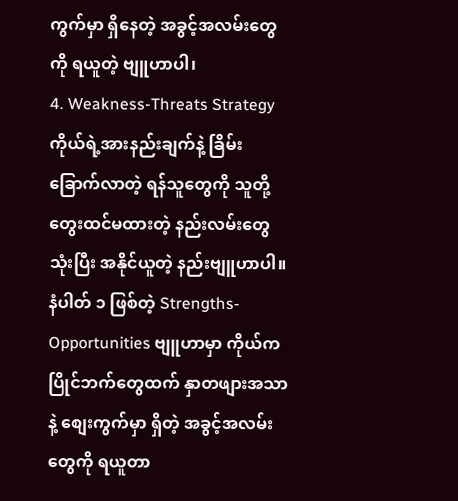ကွက်မှာ ရှိနေတဲ့ အခွင့်အလမ်းတွေကို ရယူတဲ့ ဗျူဟာပါ၊
4. Weakness-Threats Strategy
ကိုယ်ရဲ့အားနည်းချက်နဲ့ ခြိမ်းခြောက်လာတဲ့ ရန်သူတွေကို သူတို့ တွေးထင်မထားတဲ့ နည်းလမ်းတွေ သုံးပြီး အနိုင်ယူတဲ့ နည်းဗျူဟာပါ။
နံပါတ် ၁ ဖြစ်တဲ့ Strengths-Opportunities ဗျူဟာမှာ ကိုယ်က ပြိုင်ဘက်တွေထက် နှာတဖျားအသာနဲ့ စျေးကွက်မှာ ရှိတဲ့ အခွင့်အလမ်းတွေကို ရယူတာ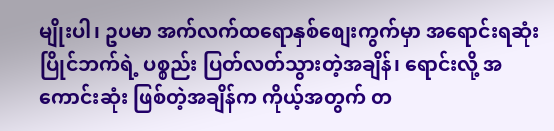မျိုးပါ၊ ဥပမာ အက်လက်ထရောနှစ်စျေးကွက်မှာ အရောင်းရဆုံး ပြိုင်ဘက်ရဲ့ ပစ္စည်း ပြတ်လတ်သွားတဲ့အချိန်၊ ရောင်းလို့ အကောင်းဆုံး ဖြစ်တဲ့အချိန်က ကိုယ့်အတွက် တ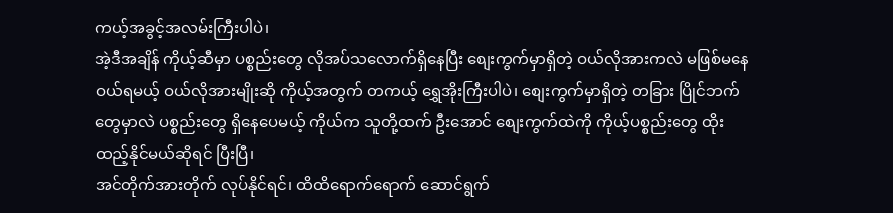ကယ့်အခွင့်အလမ်းကြီးပါပဲ၊
အဲ့ဒီအချိန် ကိုယ့်ဆီမှာ ပစ္စည်းတွေ လိုအပ်သလောက်ရှိနေပြီး စျေးကွက်မှာရှိတဲ့ ဝယ်လိုအားကလဲ မဖြစ်မနေ ဝယ်ရမယ့် ဝယ်လိုအားမျိုးဆို ကိုယ့်အတွက် တကယ့် ရွှေအိုးကြီးပါပဲ၊ စျေးကွက်မှာရှိတဲ့ တခြား ပြိုင်ဘက်တွေမှာလဲ ပစ္စည်းတွေ ရှိနေပေမယ့် ကိုယ်က သူတို့ထက် ဦးအောင် စျေးကွက်ထဲကို ကိုယ့်ပစ္စည်းတွေ ထိုးထည့်နိုင်မယ်ဆိုရင် ပြီးပြီ၊
အင်တိုက်အားတိုက် လုပ်နိုင်ရင်၊ ထိထိရောက်ရောက် ဆောင်ရွက်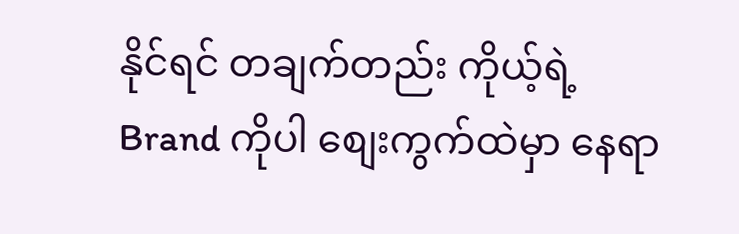နိုင်ရင် တချက်တည်း ကိုယ့်ရဲ့ Brand ကိုပါ စျေးကွက်ထဲမှာ နေရာ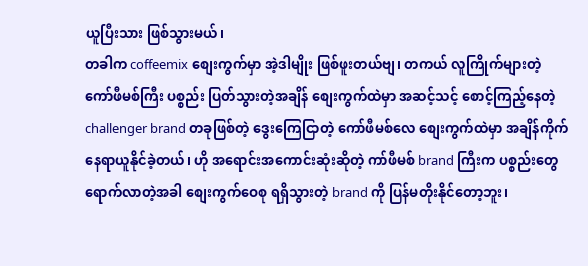ယူပြီးသား ဖြစ်သွားမယ်၊
တခါက coffeemix စျေးကွက်မှာ အဲ့ဒါမျိုး ဖြစ်ဖူးတယ်ဗျ၊ တကယ် လူကြိုက်များတဲ့ ကော်ဖီမစ်ကြီး ပစ္စည်း ပြတ်သွားတဲ့အချိန် စျေးကွက်ထဲမှာ အဆင့်သင့် စောင့်ကြည့်နေတဲ့ challenger brand တခုဖြစ်တဲ့ ဒွေးကြေငြာတဲ့ ကော်ဖီမစ်လေ စျေးကွက်ထဲမှာ အချိန်ကိုက် နေရာယူနိုင်ခဲ့တယ်၊ ဟို အရောင်းအကောင်းဆုံးဆိုတဲ့ ကာ်ဖီမစ် brand ကြီးက ပစ္စည်းတွေရောက်လာတဲ့အခါ စျေးကွက်ဝေစု ရရှိသွားတဲ့ brand ကို ပြန်မတိုးနိုင်တော့ဘူး၊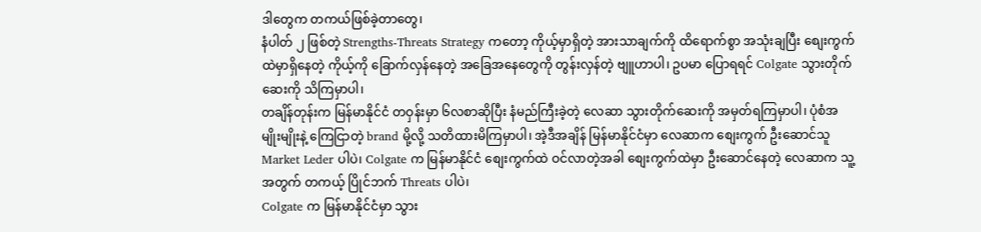ဒါတွေက တကယ်ဖြစ်ခဲ့တာတွေ၊
နံပါတ် ၂ ဖြစ်တဲ့ Strengths-Threats Strategy ကတော့ ကိုယ့်မှာရှိတဲ့ အားသာချက်ကို ထိရောက်စွာ အသုံးချပြီး စျေးကွက်ထဲမှာရှိနေတဲ့ ကိုယ့်ကို ခြောက်လှန်နေတဲ့ အခြေအနေတွေကို တွန်းလှန်တဲ့ ဗျူဟာပါ၊ ဥပမာ ပြောရရင် Colgate သွားတိုက်ဆေးကို သိကြမှာပါ၊
တချိန်တုန်းက မြန်မာနိုင်ငံ တဝှန်းမှာ ၆လစာဆိုပြီး နံမည်ကြီးခဲ့တဲ့ လေဆာ သွားတိုက်ဆေးကို အမှတ်ရကြမှာပါ၊ ပုံစံအမျိုးမျိုးနဲ့ ကြေငြာတဲ့ brand မို့လို့ သတိထားမိကြမှာပါ၊ အဲ့ဒီအချိန် မြန်မာနိုင်ငံမှာ လေဆာက စျေးကွက် ဦးဆောင်သူ Market Leder ပါပဲ၊ Colgate က မြန်မာနိုင်ငံ စျေးကွက်ထဲ ဝင်လာတဲ့အခါ စျေးကွက်ထဲမှာ ဦးဆောင်နေတဲ့ လေဆာက သူ့အတွက် တကယ့် ပြိုင်ဘက် Threats ပါပဲ၊
Colgate က မြန်မာနိုင်ငံမှာ သွား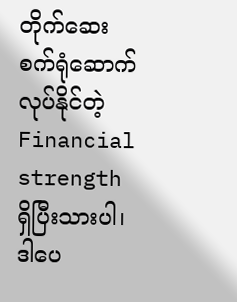တိုက်ဆေး စက်ရုံဆောက်လုပ်နိုင်တဲ့ Financial strength ရှိပြီးသားပါ၊ ဒါပေ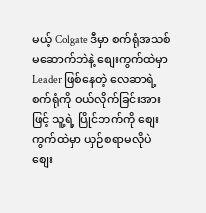မယ့် Colgate ဒီမှာ စက်ရုံအသစ်မဆောက်ဘဲနဲ့ စျေးကွက်ထဲမှာ Leader ဖြစ်နေတဲ့ လေဆာရဲ့ စက်ရုံကို ဝယ်လိုက်ခြင်းအားဖြင့် သူ့ရဲ့ ပြိုင်ဘက်ကို စျေးကွက်ထဲမှာ ယှဉ်စရာမလိုပဲ စျေး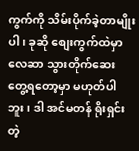ကွက်ကို သိမ်းပိုက်ခဲ့တာမျိုးပါ၊ ခုဆို စျေးကွက်ထဲမှာ လေဆာ သွားတိုက်ဆေး တွေ့ရတော့မှာ မဟုတ်ပါဘူး၊ ဒါ အင်မတန် ရိုးရှင်းတဲ့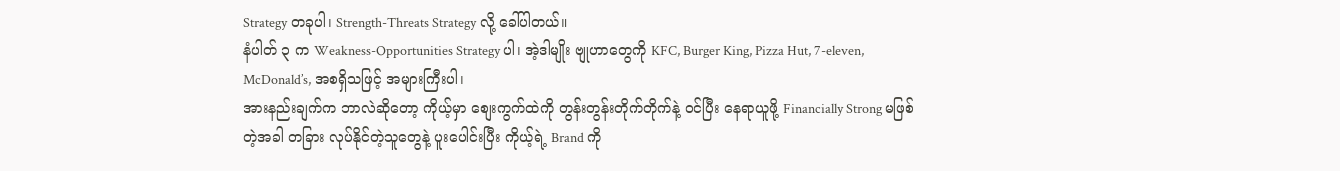Strategy တခုပါ၊ Strength-Threats Strategy လို့ ခေါ်ပါတယ်။
နံပါတ် ၃ က Weakness-Opportunities Strategy ပါ၊ အဲ့ဒါမျိုး ဗျုဟာတွေကို KFC, Burger King, Pizza Hut, 7-eleven, McDonald’s, အစရှိသဖြင့် အများကြီးပါ၊
အားနည်းချက်က ဘာလဲဆိုတော့ ကိုယ့်မှာ စျေးကွက်ထဲကို တွန်းတွန်းတိုက်တိုက်နဲ့ ဝင်ပြီး နေရာယူဖို့ Financially Strong မဖြစ်တဲ့အခါ တခြား လုပ်နိုင်တဲ့သူတွေနဲ့ ပူးပေါင်းပြီး ကိုယ့်ရဲ့ Brand ကို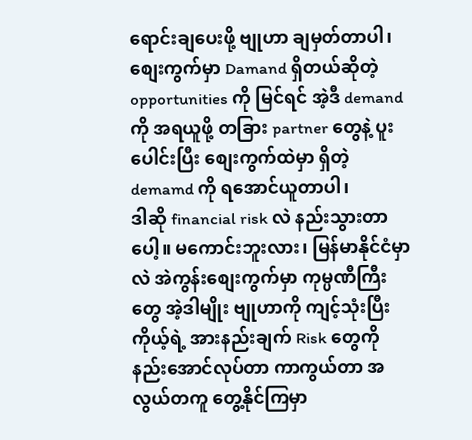ရောင်းချပေးဖို့ ဗျုဟာ ချမှတ်တာပါ၊ စျေးကွက်မှာ Damand ရှိတယ်ဆိုတဲ့ opportunities ကို မြင်ရင် အဲ့ဒီ demand ကို အရယူဖို့ တခြား partner တွေနဲ့ ပူးပေါင်းပြီး စျေးကွက်ထဲမှာ ရှိတဲ့ demamd ကို ရအောင်ယူတာပါ၊
ဒါဆို financial risk လဲ နည်းသွားတာပေါ့။ မကောင်းဘူးလား၊ မြန်မာနိုင်ငံမှာလဲ အဲကွန်းစျေးကွက်မှာ ကုမ္ပဏီကြီးတွေ အဲ့ဒါမျိုး ဗျုဟာကို ကျင့်သုံးပြီး ကိုယ့်ရဲ့ အားနည်းချက် Risk တွေကို နည်းအောင်လုပ်တာ ကာကွယ်တာ အလွယ်တကူ တွေ့နိုင်ကြမှာ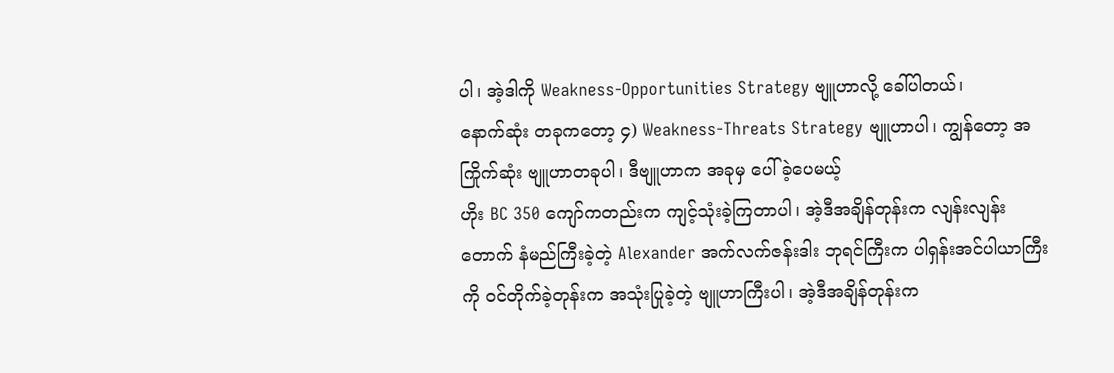ပါ၊ အဲ့ဒါကို Weakness-Opportunities Strategy ဗျူဟာလို့ ခေါ်ပါတယ်၊
နောက်ဆုံး တခုကတော့ ၄) Weakness-Threats Strategy ဗျူဟာပါ၊ ကျွန်တော့ အကြိုက်ဆုံး ဗျူဟာတခုပါ၊ ဒီဗျူဟာက အခုမှ ပေါ်ခဲ့ပေမယ့်
ဟိုး BC 350 ကျော်ကတည်းက ကျင့်သုံးခဲ့ကြတာပါ၊ အဲ့ဒီအချိန်တုန်းက လျန်းလျန်းတောက် နံမည်ကြီးခဲ့တဲ့ Alexander အက်လက်ဇန်းဒါး ဘုရင်ကြီးက ပါရှန်းအင်ပါယာကြီးကို ဝင်တိုက်ခဲ့တုန်းက အသုံးပြုခဲ့တဲ့ ဗျူဟာကြီးပါ၊ အဲ့ဒီအချိန်တုန်းက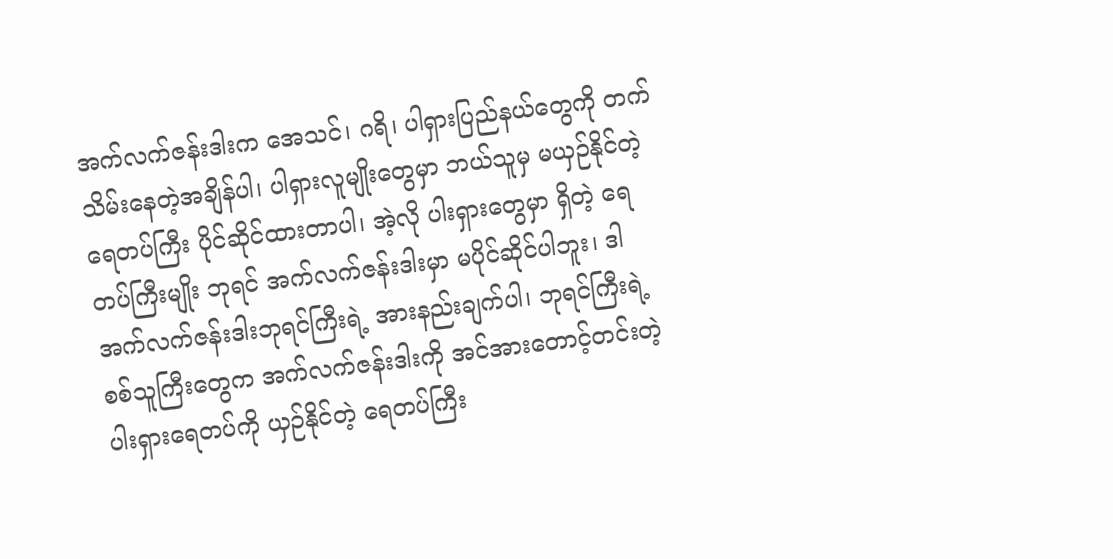အက်လက်ဇန်းဒါးက အေသင်၊ ဂရိ၊ ပါရှားပြည်နယ်တွေကို တက်သိမ်းနေတဲ့အချိန်ပါ၊ ပါရှားလူမျိုးတွေမှာ ဘယ်သူမှ မယှဉ်နိုင်တဲ့ ရေတပ်ကြီး ပိုင်ဆိုင်ထားတာပါ၊ အဲ့လို ပါးရှားတွေမှာ ရှိတဲ့ ရေတပ်ကြီးမျိုး ဘုရင် အက်လက်ဇန်းဒါးမှာ မပိုင်ဆိုင်ပါဘူး၊ ဒါ အက်လက်ဇန်းဒါးဘုရင်ကြီးရဲ့ အားနည်းချက်ပါ၊ ဘုရင်ကြီးရဲ့ စစ်သူကြီးတွေက အက်လက်ဇန်းဒါးကို အင်အားတောင့်တင်းတဲ့ ပါးရှားရေတပ်ကို ယှဉ်နိုင်တဲ့ ရေတပ်ကြီး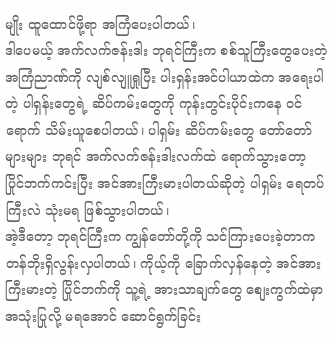မျိုး ထူထောင်ဖို့ရာ အကြံပေးပါတယ်၊
ဒါပေမယ့် အက်လက်ဇန်းဒါး ဘုရင်ကြီးက စစ်သူကြီးတွေပေးတဲ့ အကြံညာဏ်ကို လျစ်လျူရှုပြီး ပါးရှန်းအင်ပါယာထဲက အရေးပါတဲ့ ပါရှန်းတွေရဲ့ ဆိပ်ကမ်းတွေကို ကုန်းတွင်းပိုင်းကနေ ဝင်ရောက် သိမ်းယူစေပါတယ်၊ ပါရှမ်း ဆိပ်ကမ်းတွေ တော်တော်များများ ဘုရင် အက်လက်ဇန်းဒါးလက်ထဲ ရောက်သွားတော့ ပြိုင်ဘက်ကင်းပြီး အင်အားကြီးမားပါတယ်ဆိုတဲ့ ပါရှမ်း ရေတပ်ကြီးလဲ သုံးမရ ဖြစ်သွားပါတယ်၊
အဲ့ဒီတော့ ဘုရင်ကြီးက ကျွန်တော်တို့ကို သင်ကြားပေးခဲ့တာက တန်ဘိုးရှိလွန်းလှပါတယ်၊ ကိုယ့်ကို ခြောက်လှန်နေတဲ့ အင်အား ကြီးမားတဲ့ ပြိုင်ဘက်ကို သူ့ရဲ့ အားသာချက်တွေ စျေးကွက်ထဲမှာ အသုံးပြုလို့ မရအောင် ဆောင်ရွက်ခြင်း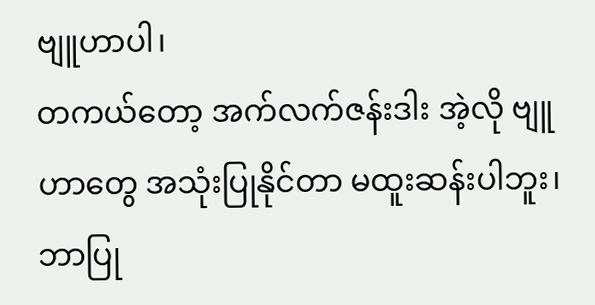ဗျူဟာပါ၊
တကယ်တော့ အက်လက်ဇန်းဒါး အဲ့လို ဗျူဟာတွေ အသုံးပြုနိုင်တာ မထူးဆန်းပါဘူး၊ ဘာပြု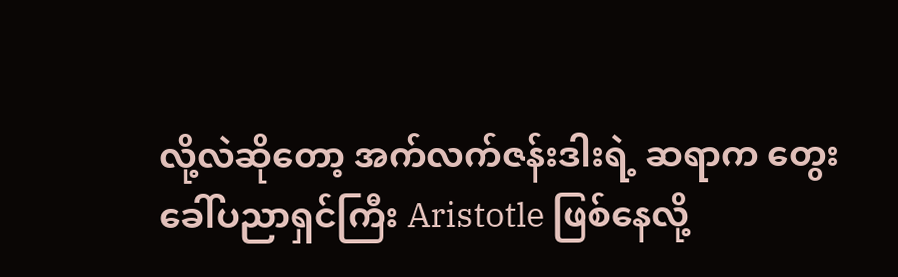လို့လဲဆိုတော့ အက်လက်ဇန်းဒါးရဲ့ ဆရာက တွေးခေါ်ပညာရှင်ကြီး Aristotle ဖြစ်နေလို့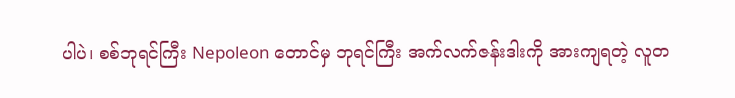ပါပဲ၊ စစ်ဘုရင်ကြီး Nepoleon တောင်မှ ဘုရင်ကြီး အက်လက်ဇန်းဒါးကို အားကျရတဲ့ လူတ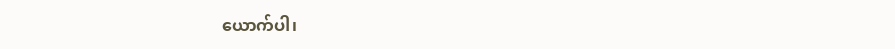ယောက်ပါ၊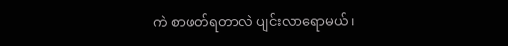ကဲ စာဖတ်ရတာလဲ ပျင်းလာရောမယ်၊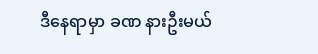ဒီနေရာမှာ ခဏ နားဦးမယ်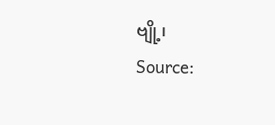ဗျို့၊
Source: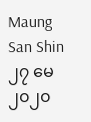Maung San Shin
၂၇ မေ၂၀၂၀